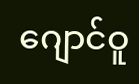ဂျောင်ဝူ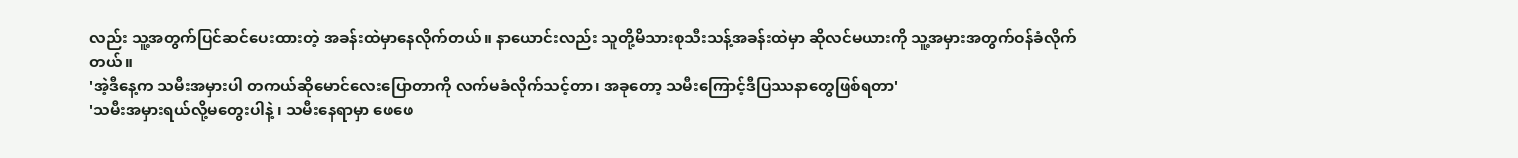လည်း သူ့အတွက်ပြင်ဆင်ပေးထားတဲ့ အခန်းထဲမှာနေလိုက်တယ်။ နာယောင်းလည်း သူတို့မိသားစုသီးသန့်အခန်းထဲမှာ ဆိုလင်မယားကို သူ့အမှားအတွက်ဝန်ခံလိုက်တယ်။
'အဲ့ဒီနေ့က သမီးအမှားပါ တကယ်ဆိုမောင်လေးပြောတာကို လက်မခံလိုက်သင့်တာ၊ အခုတော့ သမီးကြောင့်ဒီပြဿနာတွေဖြစ်ရတာ'
'သမီးအမှားရယ်လို့မတွေးပါနဲ့ ၊ သမီးနေရာမှာ ဖေဖေ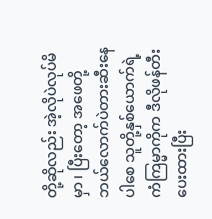တို့ဆိုလည်း အဲ့လိုပဲလုပ်မိမှာ ၊ ပြီးတော့ အဖေတို့ဘယ်လောက်ပဲတားဆီးနေပါစေ သူတို့နှစ်ယောက်ရဲ့ကံကြမ္မာကိုက ဒီလိုဖန်တီးပေးထားပြီး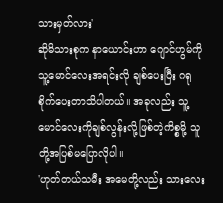သားမှတ်လား'
ဆိုမိသားစုက နာယောင်းဟာ ဂျောင်ဟွမ်ကို သူ့မောင်လေးအရင်းလို ချစ်ပေးပြီး ဂရုစိုက်ပေးတာသိပါတယ်။ အခုလည်း သူ့မောင်လေးကိုချစ်လွန်းလို့ဖြစ်တဲ့ကိစ္စမို့ သူတို့အပြစ်မပြောလိုပါ။
'ဟုတ်တယ်သမီး အမေတို့လည်း သားလေး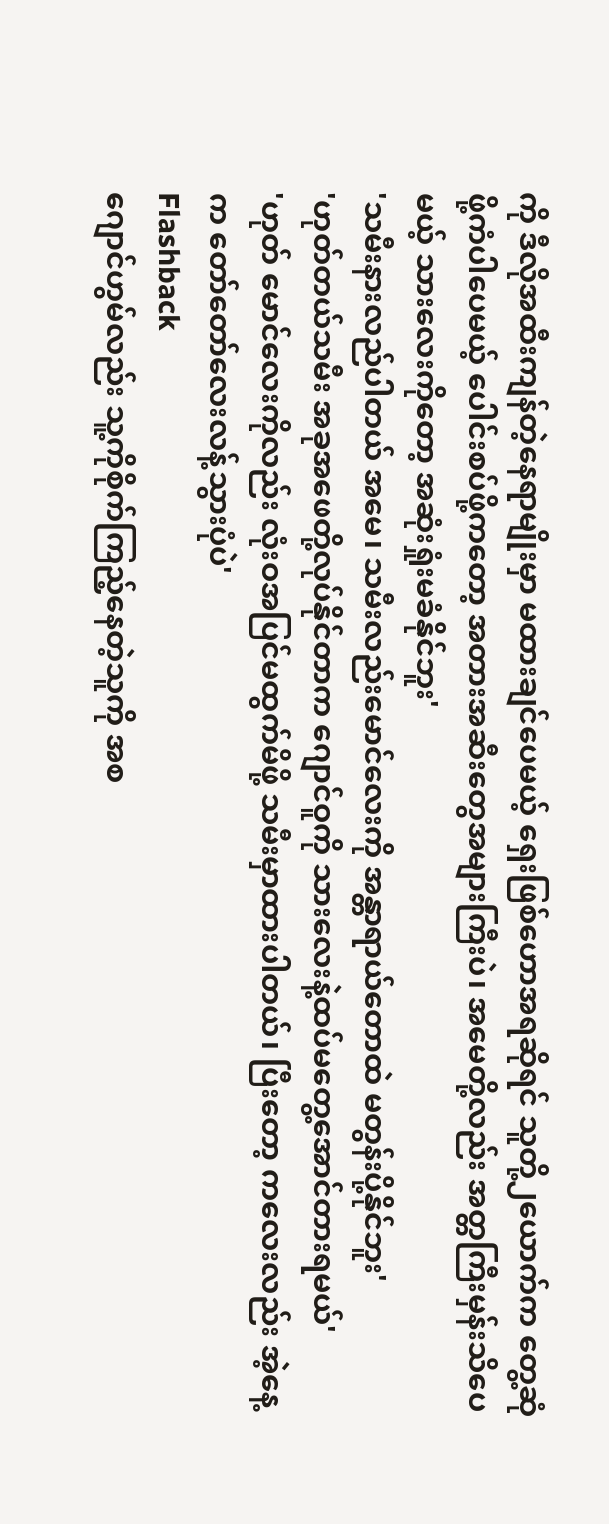ကို ဒီလိုအထီးကျန်တဲ့နေရာမျိုးမှာ မထားချင်ပေမယ့် ရှေးဖြစ်ဟောအရဆိုရင် သူတို့၂ယောက်က တွေ့ဆုံဖို့ကံပါပေမယ့် ပေါင်းစပ်ဖို့ကတော့ အတားအဆီးတွေအများကြီးပဲ၊ အမေတို့လည်း အတ္တကြီးမှန်းသိပေမယ့် သားလေးကိုတော့ အဆုံးရှုံးမခံနိုင်ဘူး'
'သမီးနားလည်ပါတယ် အမေ၊ သမီးလည်းမောင်လေးကို အန္တာရာယ်တောထဲ မတွန်းပို့နိုင်ဘူး'
'ဟုတ်တယ်သမီး အခုအဖေတို့လုပ်နိုင်တာက ဂျောင်ဝူကို သားလေးနဲ့ထပ်မတွေ့အောင်တားရမယ်'
'ဟုတ် မောင်လေးကိုလည်း လုံးဝအပြင်မထွက်မိဖို့ သမီးမှာထားပါတယ်၊ ပြီးတော့ ကလေးလည်း အဲ့နေ့က တော်တော်လေးလန့်သွားပုံပဲ'
Flashback
ဂျောင်ဟွမ်လည်း သူ့ကိုစိုက်ကြည့်နေတဲ့သူကို အစ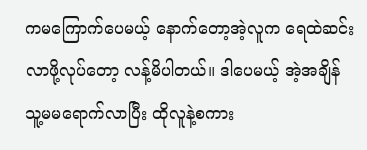ကမကြောက်ပေမယ့် နောက်တော့အဲ့လူက ရေထဲဆင်းလာဖို့လုပ်တော့ လန့်မိပါတယ်။ ဒါပေမယ့် အဲ့အချိန် သူ့မမရောက်လာပြီး ထိုလူနဲ့စကား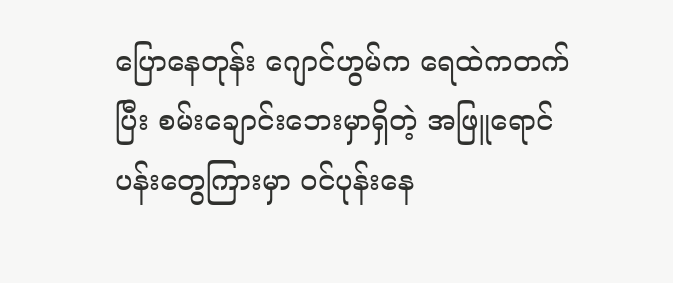ပြောနေတုန်း ဂျောင်ဟွမ်က ရေထဲကတက်ပြီး စမ်းချောင်းဘေးမှာရှိတဲ့ အဖြူရောင်ပန်းတွေကြားမှာ ဝင်ပုန်းနေ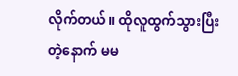လိုက်တယ်။ ထိုလူထွက်သွားပြီးတဲ့နောက် မမ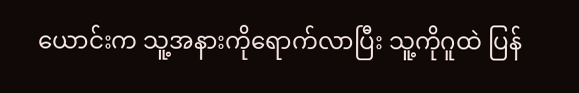ယောင်းက သူ့အနားကိုရောက်လာပြီး သူ့ကိုဂူထဲ ပြန်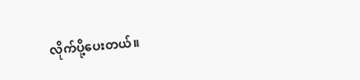လိုက်ပို့ပေးတယ်။